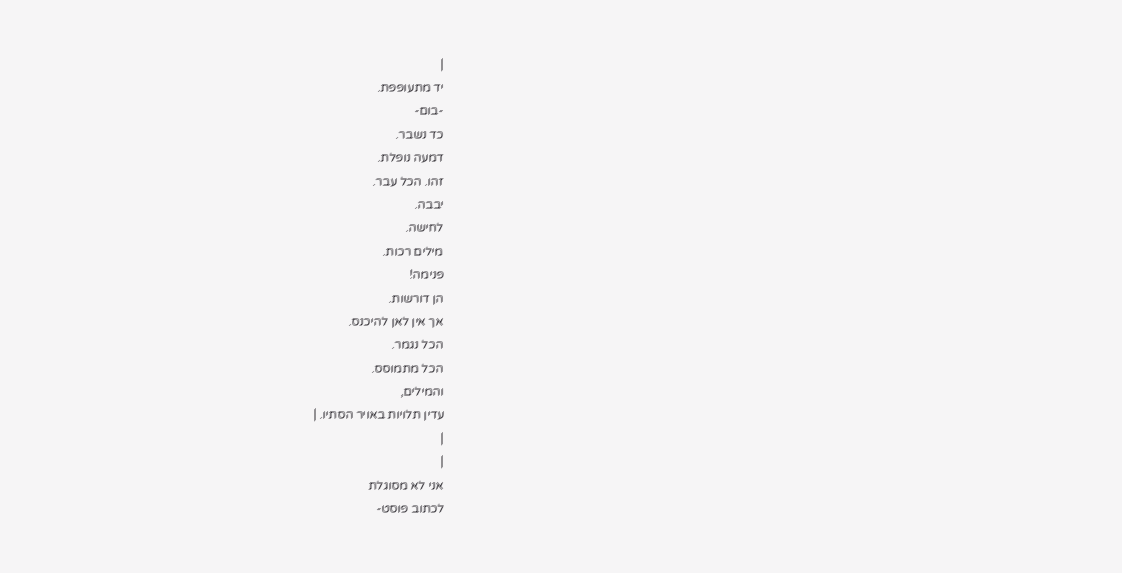|
יד מתעופפת.
-בום-
כד נשבר.
דמעה נופלת.
זהו. הכל עבר.
יבבה.
לחישה.
מילים רכות.
פנימה!
הן דורשות.
אך אין לאן להיכנס.
הכל נגמר.
הכל מתמוסס.
והמילים,
עדין תלויות באויר הסתיו. |
|
|
אני לא מסוגלת
לכתוב פוסט-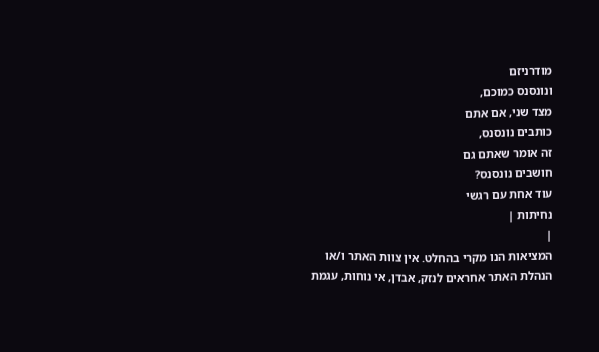מודרניזם
ונונסנס כמוכם,
מצד שני, אם אתם
כותבים נונסנס,
זה אומר שאתם גם
חושבים נונסנס?
עוד אחת עם רגשי
נחיתות |
|
המציאות הנו מקרי בהחלט. אין צוות האתר ו/או
הנהלת האתר אחראים לנזק, אבדן, אי נוחות, עגמת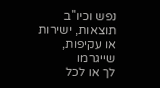נפש וכיו''ב תוצאות, ישירות או עקיפות, שייגרמו
לך או לכל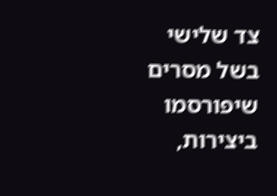צד שלישי בשל מסרים שיפורסמו
ביצירות,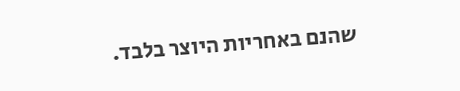שהנם באחריות היוצר בלבד.